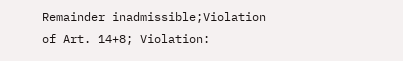Remainder inadmissible;Violation of Art. 14+8; Violation: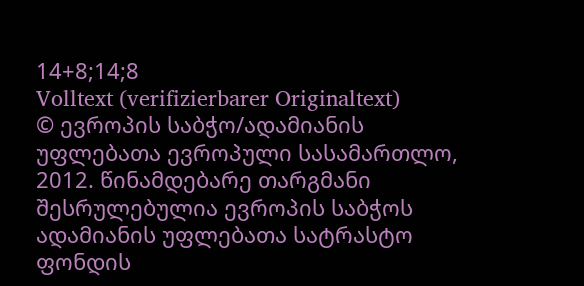14+8;14;8
Volltext (verifizierbarer Originaltext)
© ევროპის საბჭო/ადამიანის უფლებათა ევროპული სასამართლო, 2012. წინამდებარე თარგმანი შესრულებულია ევროპის საბჭოს ადამიანის უფლებათა სატრასტო ფონდის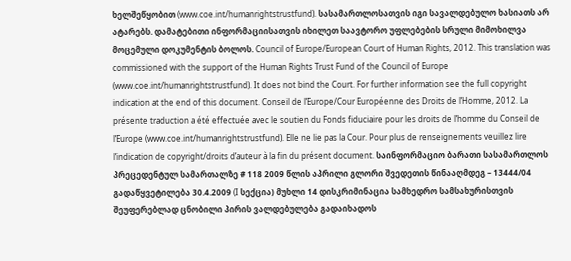ხელშეწყობით (www.coe.int/humanrightstrustfund). სასამართლოსათვის იგი სავალდებულო ხასიათს არ ატარებს. დამატებითი ინფორმაციისათვის იხილეთ საავტორო უფლებების სრული მიმოხილვა მოცემული დოკუმენტის ბოლოს. Council of Europe/European Court of Human Rights, 2012. This translation was commissioned with the support of the Human Rights Trust Fund of the Council of Europe (www.coe.int/humanrightstrustfund). It does not bind the Court. For further information see the full copyright indication at the end of this document. Conseil de l’Europe/Cour Européenne des Droits de l’Homme, 2012. La présente traduction a été effectuée avec le soutien du Fonds fiduciaire pour les droits de l’homme du Conseil de l’Europe (www.coe.int/humanrightstrustfund). Elle ne lie pas la Cour. Pour plus de renseignements veuillez lire l’indication de copyright/droits d’auteur à la fin du présent document. საინფორმაციო ბარათი სასამართლოს პრეცედენტულ სამართალზე # 118 2009 წლის აპრილი გლორი შვედეთის წინააღმდეგ – 13444/04 გადაწყვეტილება 30.4.2009 (I სექცია) მუხლი 14 დისკრიმინაცია სამხედრო სამსახურისთვის შეუფერებლად ცნობილი პირის ვალდებულება გადაიხადოს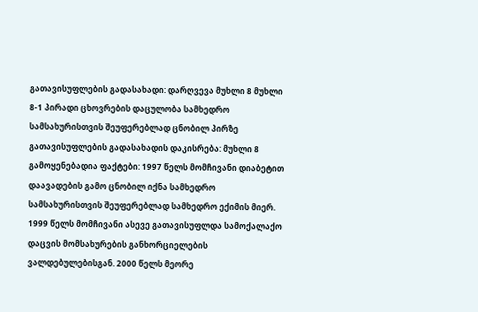გათავისუფლების გადასახადი: დარღვევა მუხლი 8 მუხლი 8-1 პირადი ცხოვრების დაცულობა სამხედრო სამსახურისთვის შეუფერებლად ცნობილ პირზე გათავისუფლების გადასახადის დაკისრება: მუხლი 8 გამოყენებადია ფაქტები: 1997 წელს მომჩივანი დიაბეტით დაავადების გამო ცნობილ იქნა სამხედრო სამსახურისთვის შეუფერებლად სამხედრო ექიმის მიერ. 1999 წელს მომჩივანი ასევე გათავისუფლდა სამოქალაქო დაცვის მომსახურების განხორციელების ვალდებულებისგან. 2000 წელს მეორე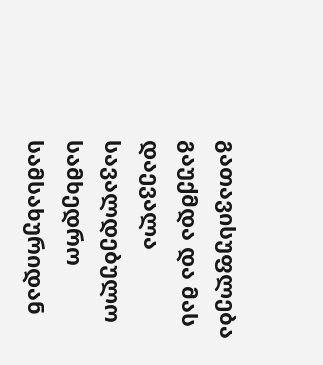გათავისუფლება გაუქმდა და მას დაევალა სავალდებულო სამხედრო სამსახურიდან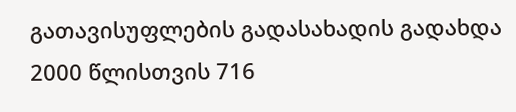გათავისუფლების გადასახადის გადახდა 2000 წლისთვის 716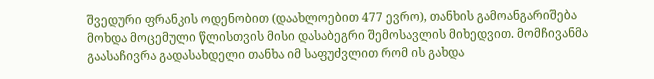შვედური ფრანკის ოდენობით (დაახლოებით 477 ევრო), თანხის გამოანგარიშება მოხდა მოცემული წლისთვის მისი დასაბეგრი შემოსავლის მიხედვით. მომჩივანმა გაასაჩივრა გადასახდელი თანხა იმ საფუძვლით რომ ის გახდა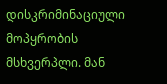დისკრიმინაციული მოპყრობის მსხვერპლი. მან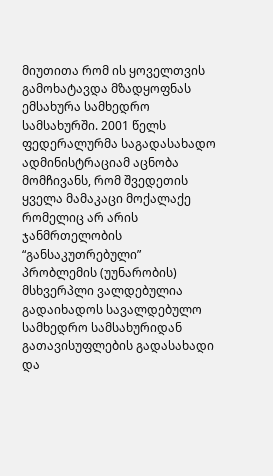მიუთითა რომ ის ყოველთვის გამოხატავდა მზადყოფნას ემსახურა სამხედრო სამსახურში. 2001 წელს ფედერალურმა საგადასახადო ადმინისტრაციამ აცნობა მომჩივანს, რომ შვედეთის ყველა მამაკაცი მოქალაქე რომელიც არ არის ჯანმრთელობის “განსაკუთრებული” პრობლემის (უუნარობის) მსხვერპლი ვალდებულია გადაიხადოს სავალდებულო სამხედრო სამსახურიდან გათავისუფლების გადასახადი და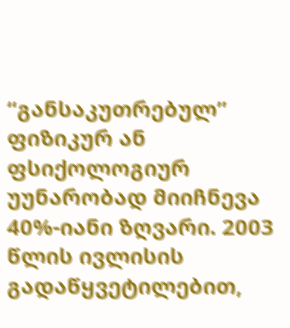“განსაკუთრებულ” ფიზიკურ ან ფსიქოლოგიურ უუნარობად მიიჩნევა 40%-იანი ზღვარი. 2003 წლის ივლისის გადაწყვეტილებით,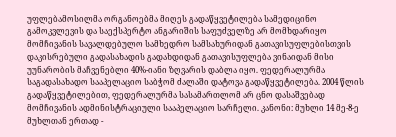უფლებამოსილმა ორგანოებმა მიღეს გადაწყვეტილება სამედიცინო გამოკვლევის და საექსპერტო ანგარიშის საფუძველზე არ მომხდარიყო მომჩივანის სავალდებულო სამხედრო სამსახურიდან გათავისუფლებისთვის დაკისრებული გადასახადის გადახდიდან გათავისუფლება ვინაიდან მისი უუნარობის მაჩვენებლი 40%-იანი ზღვარის დაბლა იყო. ფედერალურმა საგადასახადო სააპელაციო საბჭომ ძალაში დატოვა გადაწყვეტილება. 2004 წლის გადაწყვეტილებით, ფედერალურმა სასამართლომ არ ცნო დასაშვებად მომჩივანის ადმინისტრაციული სააპელაციო სარჩელი. კანონი: მუხლი 14 მე-8-ე მუხლთან ერთად -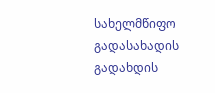სახელმწიფო გადასახადის გადახდის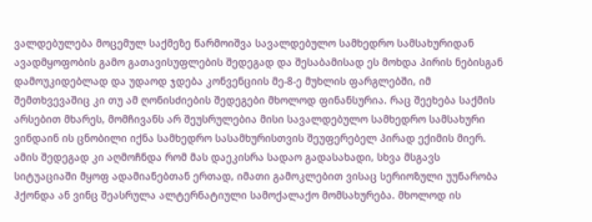ვალდებულება მოცემულ საქმეზე წარმოიშვა სავალდებულო სამხედრო სამსახურიდან ავადმყოფობის გამო გათავისუფლების შედეგად და შესაბამისად ეს მოხდა პირის ნებისგან დამოუკიდებლად და უდაოდ ჯდება კონვენციის მე-8-ე მუხლის ფარგლებში, იმ შემთხვევაშიც კი თუ ამ ღონისძიების შედეგები მხოლოდ ფინანსურია. რაც შეეხება საქმის არსებით მხარეს, მომჩივანს არ შეუსრულებია მისი სავალდებულო სამხედრო სამსახური ვინდაინ ის ცნობილი იქნა სამხედრო სასამხურისთვის შეუფერებელ პირად ექიმის მიერ. ამის შედეგად კი აღმოჩნდა რომ მას დაეკისრა სადაო გადასახადი, სხვა მსგავს სიტუაციაში მყოფ ადამიანებთან ერთად, იმათი გამოკლებით ვისაც სერიოზული უუნარობა ჰქონდა ან ვინც შეასრულა ალტერნატიული სამოქალაქო მომსახურება. მხოლოდ ის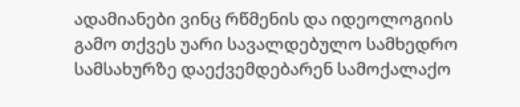ადამიანები ვინც რწმენის და იდეოლოგიის გამო თქვეს უარი სავალდებულო სამხედრო სამსახურზე დაექვემდებარენ სამოქალაქო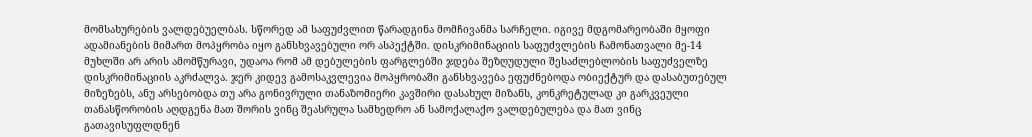მომსახურების ვალდებუელბას. სწორედ ამ საფუძვლით წარადგინა მომჩივანმა სარჩელი. იგივე მდგომარეობაში მყოფი ადამიანების მიმართ მოპყრობა იყო განსხვავებული ორ ასპექტში. დისკრიმინაციის საფუძვლების ჩამონათვალი მე-14 მუხლში არ არის ამომწურავი, უდაოა რომ ამ დებულების ფარგლებში ჯდება შეზღუდული შესაძლებლობის საფუძველზე დისკრიმინაციის აკრძალვა. ჯერ კიდევ გამოსაკვლევია მოპყრობაში განსხვავება ეფუძნებოდა ობიექტურ და დასაბუთებულ მიზეზებს, ანუ არსებობდა თუ არა გონივრული თანაზომიერი კავშირი დასახულ მიზანს, კონკრეტულად კი გარკვეული თანასწორობის აღდგენა მათ შორის ვინც შეასრულა სამხედრო ან სამოქალაქო ვალდებულება და მათ ვინც გათავისუფლდნენ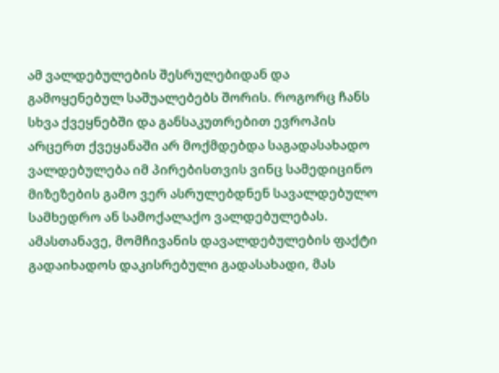ამ ვალდებულების შესრულებიდან და გამოყენებულ საშუალებებს შორის. როგორც ჩანს სხვა ქვეყნებში და განსაკუთრებით ევროპის არცერთ ქვეყანაში არ მოქმდებდა საგადასახადო ვალდებულება იმ პირებისთვის ვინც სამედიცინო მიზეზების გამო ვერ ასრულებდნენ სავალდებულო სამხედრო ან სამოქალაქო ვალდებულებას. ამასთანავე, მომჩივანის დავალდებულების ფაქტი გადაიხადოს დაკისრებული გადასახადი, მას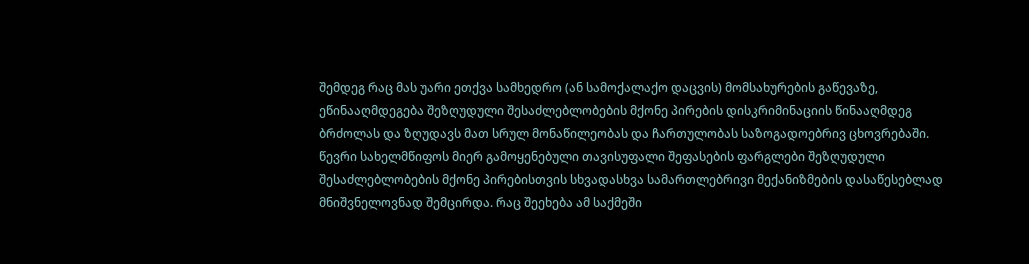შემდეგ რაც მას უარი ეთქვა სამხედრო (ან სამოქალაქო დაცვის) მომსახურების გაწევაზე, ეწინააღმდეგება შეზღუდული შესაძლებლობების მქონე პირების დისკრიმინაციის წინააღმდეგ ბრძოლას და ზღუდავს მათ სრულ მონაწილეობას და ჩართულობას საზოგადოებრივ ცხოვრებაში. წევრი სახელმწიფოს მიერ გამოყენებული თავისუფალი შეფასების ფარგლები შეზღუდული შესაძლებლობების მქონე პირებისთვის სხვადასხვა სამართლებრივი მექანიზმების დასაწესებლად მნიშვნელოვნად შემცირდა. რაც შეეხება ამ საქმეში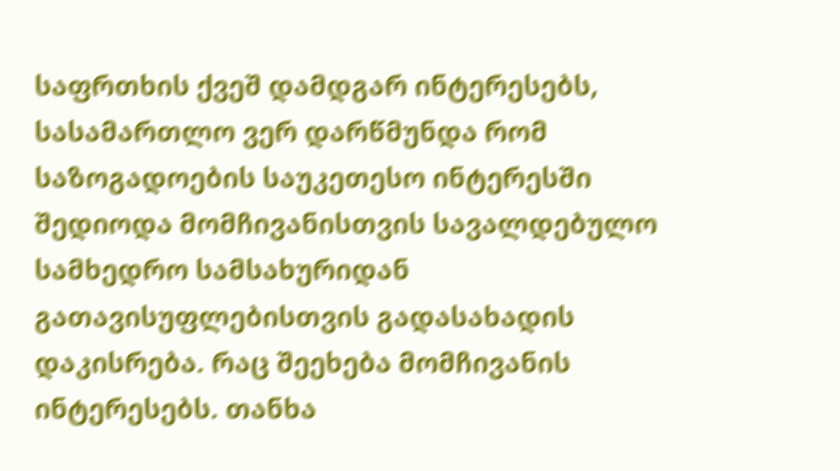საფრთხის ქვეშ დამდგარ ინტერესებს, სასამართლო ვერ დარწმუნდა რომ საზოგადოების საუკეთესო ინტერესში შედიოდა მომჩივანისთვის სავალდებულო სამხედრო სამსახურიდან გათავისუფლებისთვის გადასახადის დაკისრება. რაც შეეხება მომჩივანის ინტერესებს. თანხა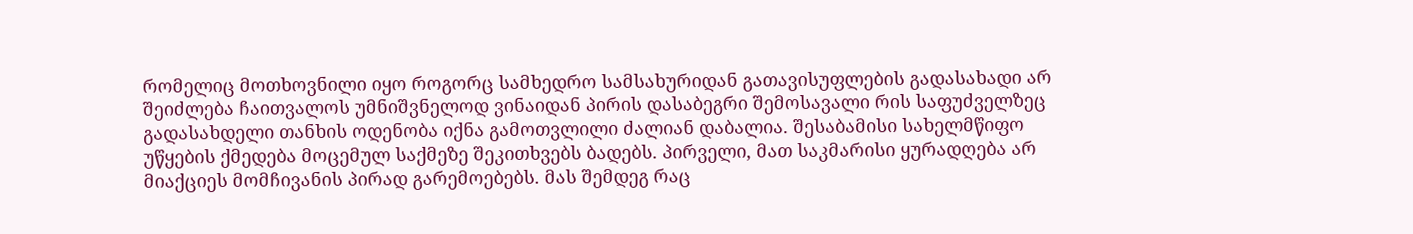რომელიც მოთხოვნილი იყო როგორც სამხედრო სამსახურიდან გათავისუფლების გადასახადი არ შეიძლება ჩაითვალოს უმნიშვნელოდ ვინაიდან პირის დასაბეგრი შემოსავალი რის საფუძველზეც გადასახდელი თანხის ოდენობა იქნა გამოთვლილი ძალიან დაბალია. შესაბამისი სახელმწიფო უწყების ქმედება მოცემულ საქმეზე შეკითხვებს ბადებს. პირველი, მათ საკმარისი ყურადღება არ მიაქციეს მომჩივანის პირად გარემოებებს. მას შემდეგ რაც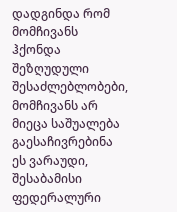დადგინდა რომ მომჩივანს ჰქონდა შეზღუდული შესაძლებლობები, მომჩივანს არ მიეცა საშუალება გაესაჩივრებინა ეს ვარაუდი, შესაბამისი ფედერალური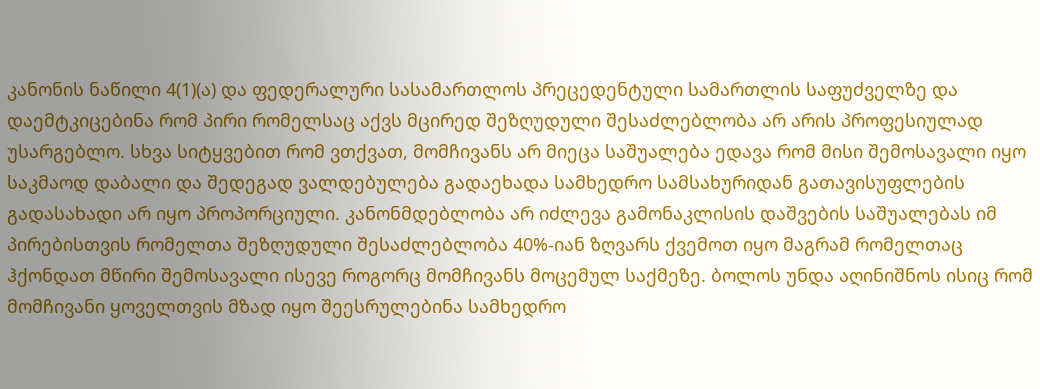კანონის ნაწილი 4(1)(ა) და ფედერალური სასამართლოს პრეცედენტული სამართლის საფუძველზე და დაემტკიცებინა რომ პირი რომელსაც აქვს მცირედ შეზღუდული შესაძლებლობა არ არის პროფესიულად უსარგებლო. სხვა სიტყვებით რომ ვთქვათ, მომჩივანს არ მიეცა საშუალება ედავა რომ მისი შემოსავალი იყო საკმაოდ დაბალი და შედეგად ვალდებულება გადაეხადა სამხედრო სამსახურიდან გათავისუფლების გადასახადი არ იყო პროპორციული. კანონმდებლობა არ იძლევა გამონაკლისის დაშვების საშუალებას იმ პირებისთვის რომელთა შეზღუდული შესაძლებლობა 40%-იან ზღვარს ქვემოთ იყო მაგრამ რომელთაც ჰქონდათ მწირი შემოსავალი ისევე როგორც მომჩივანს მოცემულ საქმეზე. ბოლოს უნდა აღინიშნოს ისიც რომ მომჩივანი ყოველთვის მზად იყო შეესრულებინა სამხედრო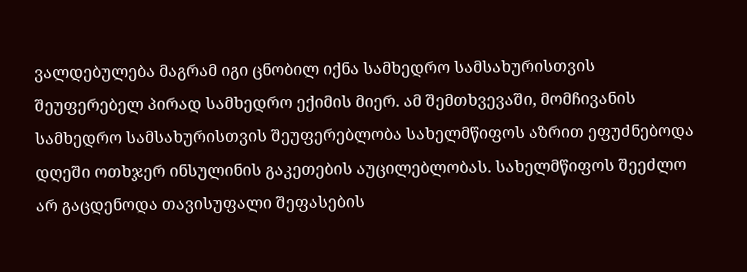ვალდებულება მაგრამ იგი ცნობილ იქნა სამხედრო სამსახურისთვის შეუფერებელ პირად სამხედრო ექიმის მიერ. ამ შემთხვევაში, მომჩივანის სამხედრო სამსახურისთვის შეუფერებლობა სახელმწიფოს აზრით ეფუძნებოდა დღეში ოთხჯერ ინსულინის გაკეთების აუცილებლობას. სახელმწიფოს შეეძლო არ გაცდენოდა თავისუფალი შეფასების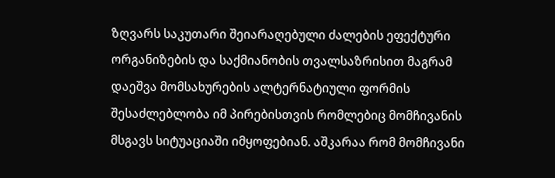ზღვარს საკუთარი შეიარაღებული ძალების ეფექტური ორგანიზების და საქმიანობის თვალსაზრისით მაგრამ დაეშვა მომსახურების ალტერნატიული ფორმის შესაძლებლობა იმ პირებისთვის რომლებიც მომჩივანის მსგავს სიტუაციაში იმყოფებიან. აშკარაა რომ მომჩივანი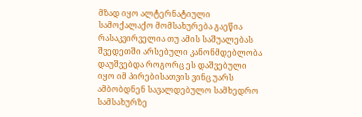მზად იყო ალტერნატიული სამოქალაქო მომსახურება გაეწია რასაკვირველია თუ ამის საშუალებას შვედეთში არსებული კანონმდებლობა დაუშვებდა როგორც ეს დაშვებული იყო იმ პირებისათვის ვინც უარს ამბობდნენ სავალდებულო სამხედრო სამსახურზე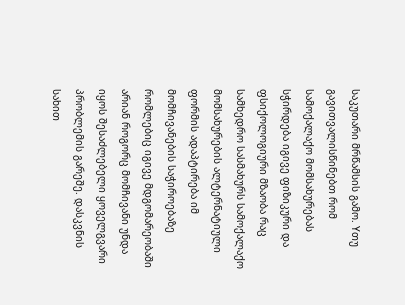საკუთარი მრწამსის გამო. Yთუ გავითვალისწინებთ რომ სამოქალაქო მომსახურებას სჭირდება იგივე ფიზიკური და ფსიქოლოგიური მზაობა რაც სამხედრო სასმახურს სამოქალაქო მომსახურების ალტერნატიული ფორმის ადაპტირება იმ მომჩივანების საჭიროებაზე რომლებიც იგივე მდგომარეობაში არიან როგორც მომჩივანი უნდა იყოს შესაძლებელი ყოველგვარი პრობლემის გარეშე. დასკვნის სახით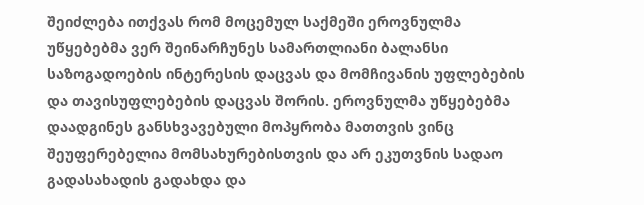შეიძლება ითქვას რომ მოცემულ საქმეში ეროვნულმა უწყებებმა ვერ შეინარჩუნეს სამართლიანი ბალანსი საზოგადოების ინტერესის დაცვას და მომჩივანის უფლებების და თავისუფლებების დაცვას შორის. ეროვნულმა უწყებებმა დაადგინეს განსხვავებული მოპყრობა მათთვის ვინც შეუფერებელია მომსახურებისთვის და არ ეკუთვნის სადაო გადასახადის გადახდა და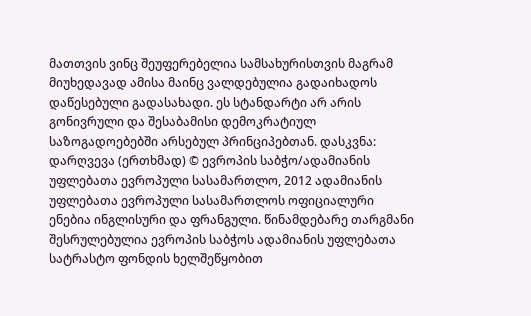მათთვის ვინც შეუფერებელია სამსახურისთვის მაგრამ მიუხედავად ამისა მაინც ვალდებულია გადაიხადოს დაწესებული გადასახადი. ეს სტანდარტი არ არის გონივრული და შესაბამისი დემოკრატიულ საზოგადოებებში არსებულ პრინციპებთან. დასკვნა: დარღვევა (ერთხმად) © ევროპის საბჭო/ადამიანის უფლებათა ევროპული სასამართლო, 2012 ადამიანის უფლებათა ევროპული სასამართლოს ოფიციალური ენებია ინგლისური და ფრანგული. წინამდებარე თარგმანი შესრულებულია ევროპის საბჭოს ადამიანის უფლებათა სატრასტო ფონდის ხელშეწყობით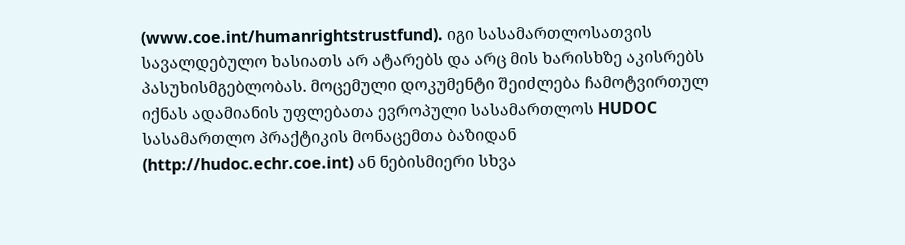(www.coe.int/humanrightstrustfund). იგი სასამართლოსათვის სავალდებულო ხასიათს არ ატარებს და არც მის ხარისხზე აკისრებს პასუხისმგებლობას. მოცემული დოკუმენტი შეიძლება ჩამოტვირთულ იქნას ადამიანის უფლებათა ევროპული სასამართლოს HUDOC სასამართლო პრაქტიკის მონაცემთა ბაზიდან (http://hudoc.echr.coe.int) ან ნებისმიერი სხვა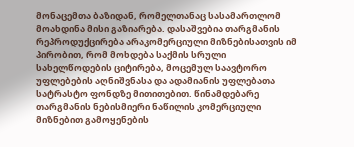მონაცემთა ბაზიდან, რომელთანაც სასამართლომ მოახდინა მისი გაზიარება. დასაშვებია თარგმანის რეპროდუქცირება არაკომერციული მიზნებისათვის იმ პირობით, რომ მოხდება საქმის სრული სახელწოდების ციტირება, მოცემულ საავტორო უფლებების აღნიშვნასა და ადამიანის უფლებათა სატრასტო ფონდზე მითითებით. წინამდებარე თარგმანის ნებისმიერი ნაწილის კომერციული მიზნებით გამოყენების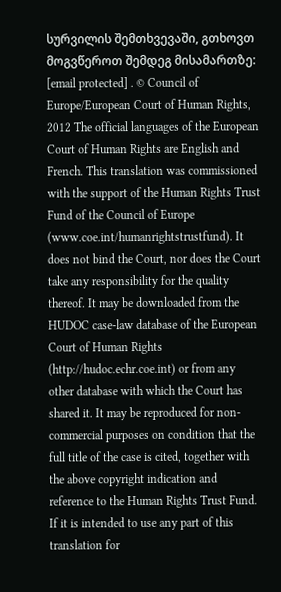სურვილის შემთხვევაში, გთხოვთ მოგვწეროთ შემდეგ მისამართზე: [email protected] . © Council of Europe/European Court of Human Rights, 2012 The official languages of the European Court of Human Rights are English and French. This translation was commissioned with the support of the Human Rights Trust Fund of the Council of Europe (www.coe.int/humanrightstrustfund). It does not bind the Court, nor does the Court take any responsibility for the quality thereof. It may be downloaded from the HUDOC case-law database of the European Court of Human Rights (http://hudoc.echr.coe.int) or from any other database with which the Court has shared it. It may be reproduced for non-commercial purposes on condition that the full title of the case is cited, together with the above copyright indication and reference to the Human Rights Trust Fund. If it is intended to use any part of this translation for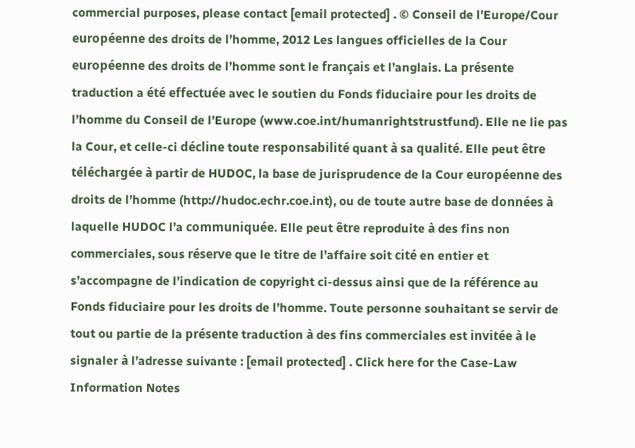commercial purposes, please contact [email protected] . © Conseil de l’Europe/Cour européenne des droits de l’homme, 2012 Les langues officielles de la Cour européenne des droits de l’homme sont le français et l’anglais. La présente traduction a été effectuée avec le soutien du Fonds fiduciaire pour les droits de l’homme du Conseil de l’Europe (www.coe.int/humanrightstrustfund). Elle ne lie pas la Cour, et celle-ci décline toute responsabilité quant à sa qualité. Elle peut être téléchargée à partir de HUDOC, la base de jurisprudence de la Cour européenne des droits de l’homme (http://hudoc.echr.coe.int), ou de toute autre base de données à laquelle HUDOC l’a communiquée. Elle peut être reproduite à des fins non commerciales, sous réserve que le titre de l’affaire soit cité en entier et s’accompagne de l’indication de copyright ci-dessus ainsi que de la référence au Fonds fiduciaire pour les droits de l’homme. Toute personne souhaitant se servir de tout ou partie de la présente traduction à des fins commerciales est invitée à le signaler à l’adresse suivante : [email protected] . Click here for the Case-Law Information Notes